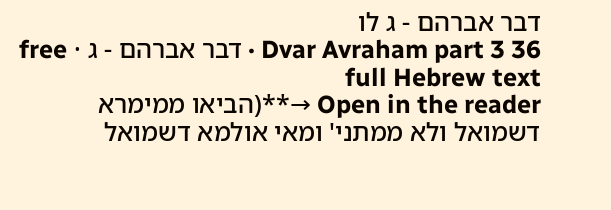דבר אברהם - ג לו
Dvar Avraham part 3 36 · דבר אברהם - ג · free full Hebrew text
Open in the reader →**(הביאו ממימרא דשמואל ולא ממתני' ומאי אולמא דשמואל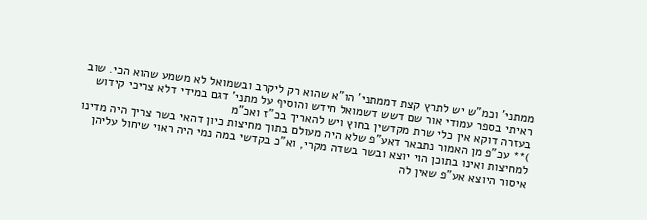ממתני' וכמ"ש יש לתרץ קצת דממתני' הו"א שהוא רק ליקרב ובשמואל לא משמע שהוא הכי. שוב ראיתי בספר עמודי אור שם דשש דשמואל חידש והוסיף על מתני' דגם במידי דלא צריכי קידוש בעזרה דוקא אין כלי שרת מקדשין בחוץ ויש להאריך בכ"ז ואכ"מ
)** עכ"פ מן האמור נתבאר דאע"פ שלא היה מעולם בתוך מחיצות כיון דהאי בשר צריך היה מדינו למחיצות ואינו בתוכן הוי יוצא ובשר בשדה מקרי, וא"כ בקדשי במה נמי היה ראוי שיחול עליהן איסור היוצא אע"פ שאין לה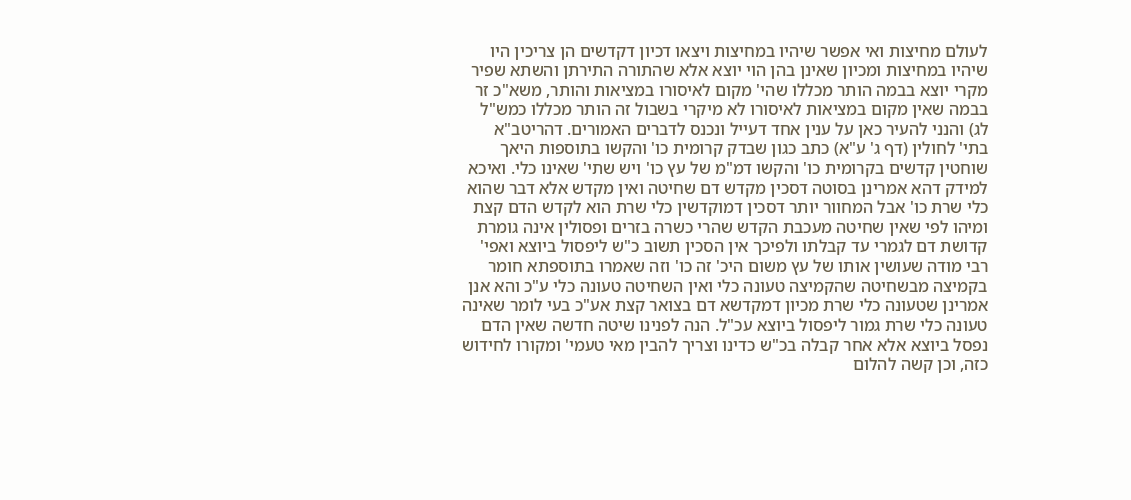לעולם מחיצות ואי אפשר שיהיו במחיצות ויצאו דכיון דקדשים הן צריכין היו שיהיו במחיצות ומכיון שאינן בהן הוי יוצא אלא שהתורה התירתן והשתא שפיר מקרי יוצא בבמה הותר מכללו שהי' מקום לאיסורו במציאות והותר, משא"כ זר בבמה שאין מקום במציאות לאיסורו לא מיקרי בשבול זה הותר מכללו כמש"ל
לג) והנני להעיר כאן על ענין אחד דעייל ונכנס לדברים האמורים. דהריטב"א בתי' לחולין (דף ג' ע"א) כתב כגון שבדק קרומית כו' והקשו בתוספות היאך שוחטין קדשים בקרומית כו' והקשו דמ"מ של עץ כו' ויש שתי' שאינו כלי. ואיכא למידק דהא אמרינן בסוטה דסכין מקדש דם שחיטה ואין מקדש אלא דבר שהוא כלי שרת כו' אבל המחוור יותר דסכין דמוקדשין כלי שרת הוא לקדש הדם קצת ומיהו לפי שאין שחיטה מעכבת הקדש שהרי כשרה בזרים ופסולין אינה גומרת קדושת דם לגמרי עד קבלתו ולפיכך אין הסכין תשוב כ"ש ליפסול ביוצא ואפי' רבי מודה שעושין אותו של עץ משום היכ' זה כו' וזה שאמרו בתוספתא חומר בקמיצה מבשחיטה שהקמיצה טעונה כלי ואין השחיטה טעונה כלי ע"כ והא אנן אמרינן שטעונה כלי שרת מכיון דמקדשא דם בצואר קצת אע"כ בעי לומר שאינה טעונה כלי שרת גמור ליפסול ביוצא עכ"ל. הנה לפנינו שיטה חדשה שאין הדם נפסל ביוצא אלא אחר קבלה בכ"ש כדינו וצריך להבין מאי טעמי' ומקורו לחידוש כזה, וכן קשה להלום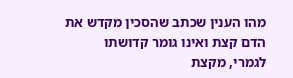מהו הענין שכתב שהסכין מקדש את הדם קצת ואינו גומר קדושתו לגמרי, מקצת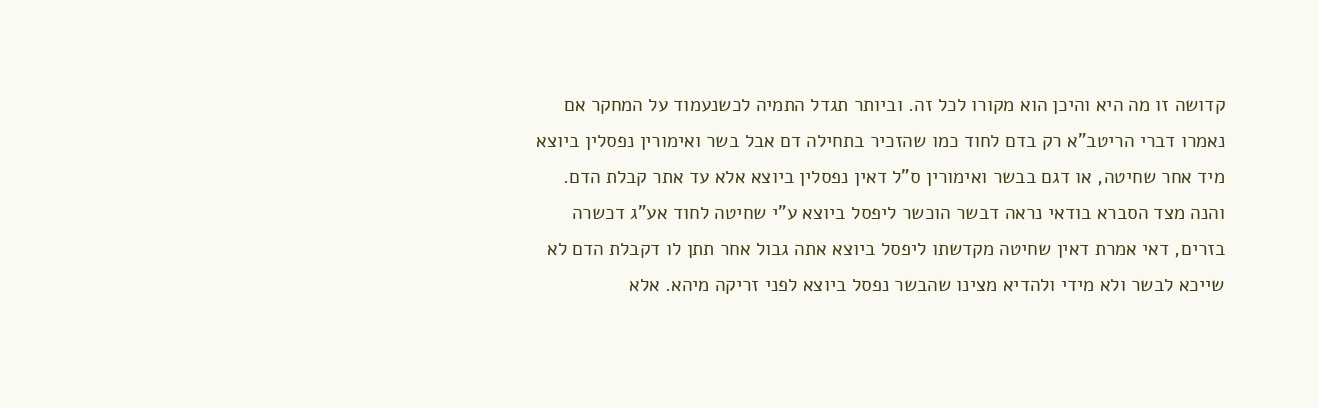קדושה זו מה היא והיכן הוא מקורו לכל זה. וביותר תגדל התמיה לכשנעמוד על המחקר אם נאמרו דברי הריטב"א רק בדם לחוד כמו שהזכיר בתחילה דם אבל בשר ואימורין נפסלין ביוצא מיד אחר שחיטה, או דגם בבשר ואימורין ס"ל דאין נפסלין ביוצא אלא עד אתר קבלת הדם. והנה מצד הסברא בודאי נראה דבשר הוכשר ליפסל ביוצא ע"י שחיטה לחוד אע"ג דכשרה בזרים, דאי אמרת דאין שחיטה מקדשתו ליפסל ביוצא אתה גבול אחר תתן לו דקבלת הדם לא שייכא לבשר ולא מידי ולהדיא מצינו שהבשר נפסל ביוצא לפני זריקה מיהא. אלא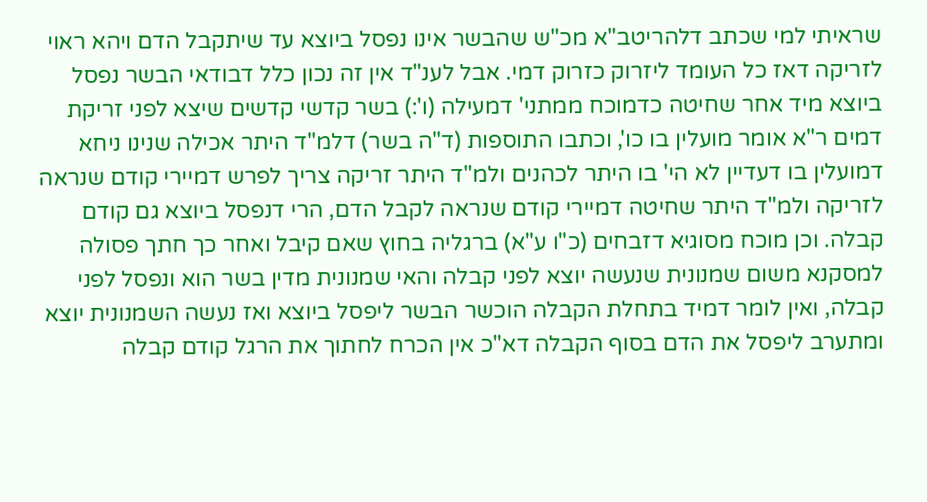שראיתי למי שכתב דלהריטב"א מכ"ש שהבשר אינו נפסל ביוצא עד שיתקבל הדם ויהא ראוי לזריקה דאז כל העומד ליזרוק כזרוק דמי. אבל לענ"ד אין זה נכון כלל דבודאי הבשר נפסל ביוצא מיד אחר שחיטה כדמוכח ממתני' דמעילה (ו':) בשר קדשי קדשים שיצא לפני זריקת דמים ר"א אומר מועלין בו כו', וכתבו התוספות (ד"ה בשר) דלמ"ד היתר אכילה שנינו ניחא דמועלין בו דעדיין לא הי' בו היתר לכהנים ולמ"ד היתר זריקה צריך לפרש דמיירי קודם שנראה לזריקה ולמ"ד היתר שחיטה דמיירי קודם שנראה לקבל הדם, הרי דנפסל ביוצא גם קודם קבלה. וכן מוכח מסוגיא דזבחים (כ"ו ע"א) ברגליה בחוץ שאם קיבל ואחר כך חתך פסולה למסקנא משום שמנונית שנעשה יוצא לפני קבלה והאי שמנונית מדין בשר הוא ונפסל לפני קבלה, ואין לומר דמיד בתחלת הקבלה הוכשר הבשר ליפסל ביוצא ואז נעשה השמנונית יוצא ומתערב ליפסל את הדם בסוף הקבלה דא"כ אין הכרח לחתוך את הרגל קודם קבלה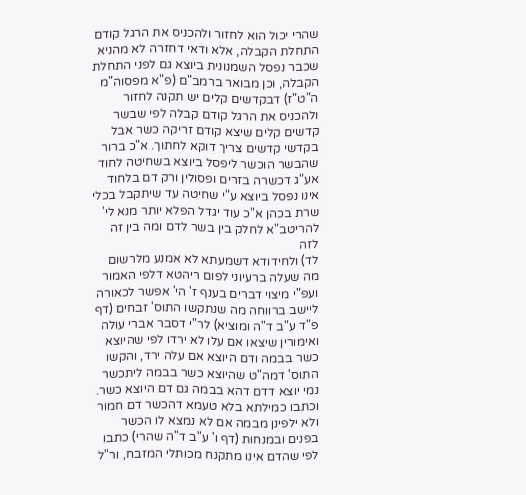שהרי יכול הוא לחזור ולהכניס את הרגל קודם התחלת הקבלה, אלא ודאי דחזרה לא מהניא שכבר נפסל השמנונית ביוצא גם לפני התחלת הקבלה, וכן מבואר ברמב"ם (פ"א מפסוה"מ ה"ט"ז) דבקדשים קלים יש תקנה לחזור ולהכניס את הרגל קודם קבלה לפי שבשר קדשים קלים שיצא קודם זריקה כשר אבל בקדשי קדשים צריך דוקא לחתוך. א"כ ברור שהבשר הוכשר ליפסל ביוצא בשחיטה לחוד אע"ג דכשרה בזרים ופסולין ורק דם בלחוד אינו נפסל ביוצא ע"י שחיטה עד שיתקבל בכלי שרת בכהן א"כ עוד יגדל הפלא יותר מנא לי' להריטב"א לחלק בין בשר לדם ומה בין זה לזה
לד) ולחידודא דשמעתא לא אמנע מלרשום מה שעלה ברעיוני לפום ריהטא דלפי האמור ועפ"י מיצוי דברים בענף ז' הי' אפשר לכאורה ליישב ברווחה מה שנתקשו התוס' זבחים (דף פ"ד ע"ב ד"ה ומוציא) לר"י דסבר אברי עולה ואימורין שיצאו אם עלו לא ירדו לפי שהיוצא כשר בבמה ודם היוצא אם עלה ירד, והקשו התוס' דמה"ט שהיוצא כשר בבמה ליתכשר נמי יוצא דדם דהא בבמה גם דם היוצא כשר. וכתבו כמילתא בלא טעמא דהכשר דם חמור ולא ילפינן מבמה אם לא נמצא לו הכשר בפנים ובמנחות (דף ו' ע"ב ד"ה שהרי) כתבו לפי שהדם אינו מתקנח מכותלי המזבח, ור"ל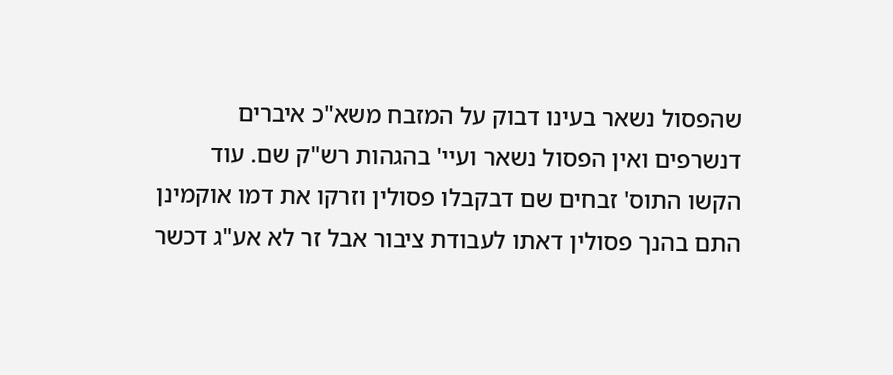שהפסול נשאר בעינו דבוק על המזבח משא"כ איברים דנשרפים ואין הפסול נשאר ועיי' בהגהות רש"ק שם. עוד הקשו התוס' זבחים שם דבקבלו פסולין וזרקו את דמו אוקמינן התם בהנך פסולין דאתו לעבודת ציבור אבל זר לא אע"ג דכשר